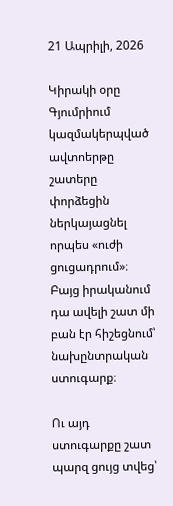21 Ապրիլի, 2026

Կիրակի օրը Գյումրիում կազմակերպված ավտոերթը շատերը փորձեցին ներկայացնել որպես «ուժի ցուցադրում»։ Բայց իրականում դա ավելի շատ մի բան էր հիշեցնում՝ նախընտրական ստուգարք։

Ու այդ ստուգարքը շատ պարզ ցույց տվեց՝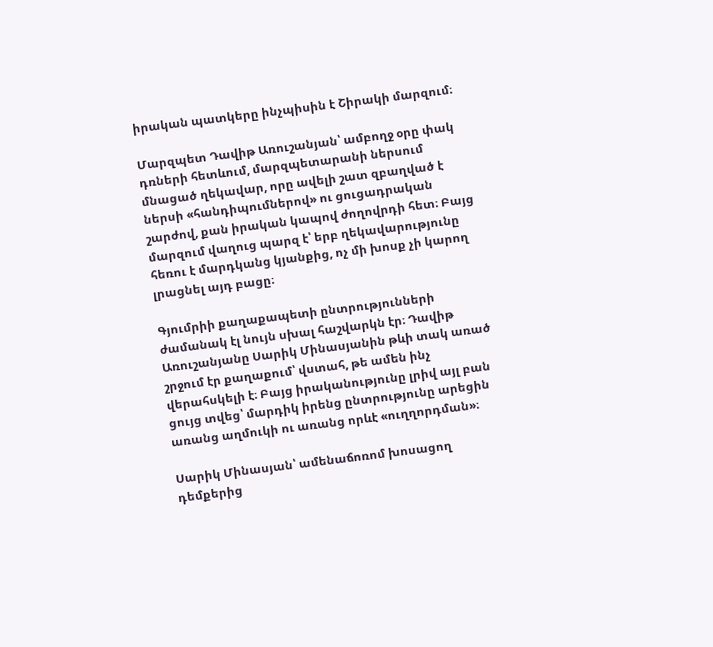իրական պատկերը ինչպիսին է Շիրակի մարզում։

Մարզպետ Դավիթ Առուշանյան՝ ամբողջ օրը փակ դռների հետևում, մարզպետարանի ներսում մնացած ղեկավար, որը ավելի շատ զբաղված է ներսի «հանդիպումներով» ու ցուցադրական շարժով, քան իրական կապով ժողովրդի հետ։ Բայց մարզում վաղուց պարզ է՝ երբ ղեկավարությունը հեռու է մարդկանց կյանքից, ոչ մի խոսք չի կարող լրացնել այդ բացը։

Գյումրիի քաղաքապետի ընտրությունների ժամանակ էլ նույն սխալ հաշվարկն էր։ Դավիթ Առուշանյանը Սարիկ Մինասյանին թևի տակ առած շրջում էր քաղաքում՝ վստահ, թե ամեն ինչ վերահսկելի է։ Բայց իրականությունը լրիվ այլ բան ցույց տվեց՝ մարդիկ իրենց ընտրությունը արեցին առանց աղմուկի ու առանց որևէ «ուղղորդման»։

Սարիկ Մինասյան՝ ամենաճոռոմ խոսացող դեմքերից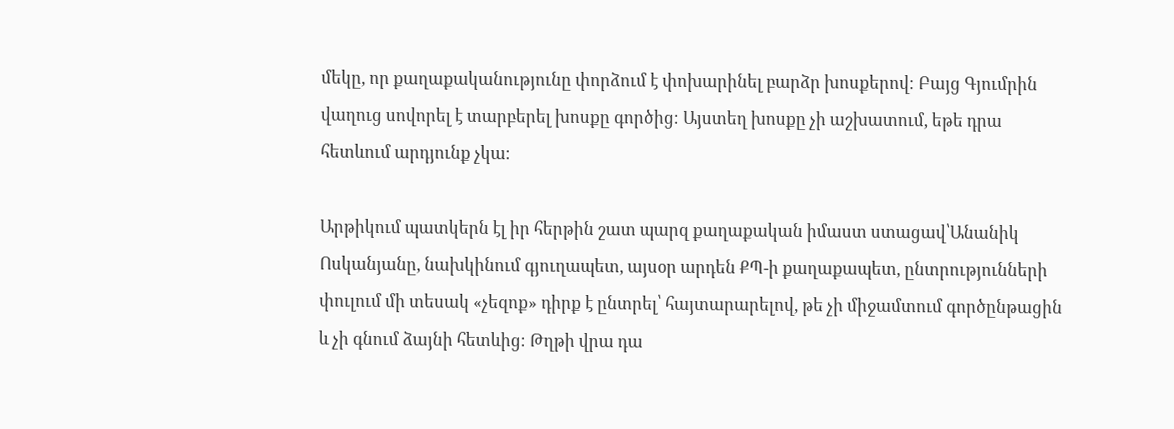մեկը, որ քաղաքականությունը փորձում է փոխարինել բարձր խոսքերով։ Բայց Գյումրին վաղուց սովորել է տարբերել խոսքը գործից։ Այստեղ խոսքը չի աշխատում, եթե դրա հետևում արդյունք չկա։

Արթիկում պատկերն էլ իր հերթին շատ պարզ քաղաքական իմաստ ստացավ՝Անանիկ Ոսկանյանը, նախկինում գյուղապետ, այսօր արդեն ՔՊ-ի քաղաքապետ, ընտրությունների փուլում մի տեսակ «չեզոք» դիրք է ընտրել՝ հայտարարելով, թե չի միջամտում գործընթացին և չի գնում ձայնի հետևից։ Թղթի վրա դա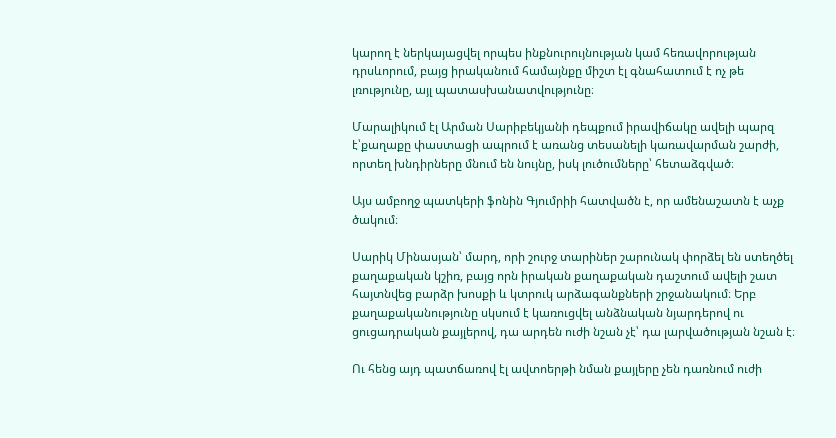կարող է ներկայացվել որպես ինքնուրույնության կամ հեռավորության դրսևորում, բայց իրականում համայնքը միշտ էլ գնահատում է ոչ թե լռությունը, այլ պատասխանատվությունը։

Մարալիկում էլ Արման Սարիբեկյանի դեպքում իրավիճակը ավելի պարզ է՝քաղաքը փաստացի ապրում է առանց տեսանելի կառավարման շարժի, որտեղ խնդիրները մնում են նույնը, իսկ լուծումները՝ հետաձգված։

Այս ամբողջ պատկերի ֆոնին Գյումրիի հատվածն է, որ ամենաշատն է աչք ծակում։

Սարիկ Մինասյան՝ մարդ, որի շուրջ տարիներ շարունակ փորձել են ստեղծել քաղաքական կշիռ, բայց որն իրական քաղաքական դաշտում ավելի շատ հայտնվեց բարձր խոսքի և կտրուկ արձագանքների շրջանակում։ Երբ քաղաքականությունը սկսում է կառուցվել անձնական նյարդերով ու ցուցադրական քայլերով, դա արդեն ուժի նշան չէ՝ դա լարվածության նշան է։

Ու հենց այդ պատճառով էլ ավտոերթի նման քայլերը չեն դառնում ուժի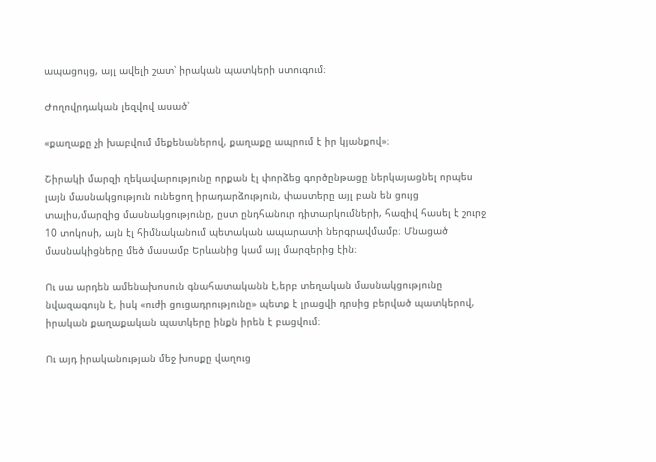ապացույց, այլ ավելի շատ՝ իրական պատկերի ստուգում։

Ժողովրդական լեզվով ասած՝

«քաղաքը չի խաբվում մեքենաներով, քաղաքը ապրում է իր կյանքով»։

Շիրակի մարզի ղեկավարությունը որքան էլ փորձեց գործընթացը ներկայացնել որպես լայն մասնակցություն ունեցող իրադարձություն, փաստերը այլ բան են ցույց տալիս,մարզից մասնակցությունը, ըստ ընդհանուր դիտարկումների, հազիվ հասել է շուրջ 10 տոկոսի, այն էլ հիմնականում պետական ապարատի ներգրավմամբ։ Մնացած մասնակիցները մեծ մասամբ Երևանից կամ այլ մարզերից էին։

Ու սա արդեն ամենախոսուն գնահատականն է,երբ տեղական մասնակցությունը նվազագույն է, իսկ «ուժի ցուցադրությունը» պետք է լրացվի դրսից բերված պատկերով, իրական քաղաքական պատկերը ինքն իրեն է բացվում։

Ու այդ իրականության մեջ խոսքը վաղուց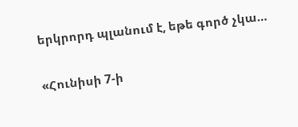երկրորդ պլանում է, եթե գործ չկա…

«Հունիսի 7-ի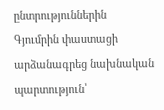ընտրություններին Գյումրին փաստացի արձանագրեց նախնական պարտություն՝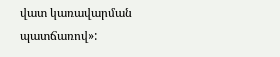վատ կառավարման պատճառով»: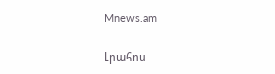Mnews.am

Լրահոս